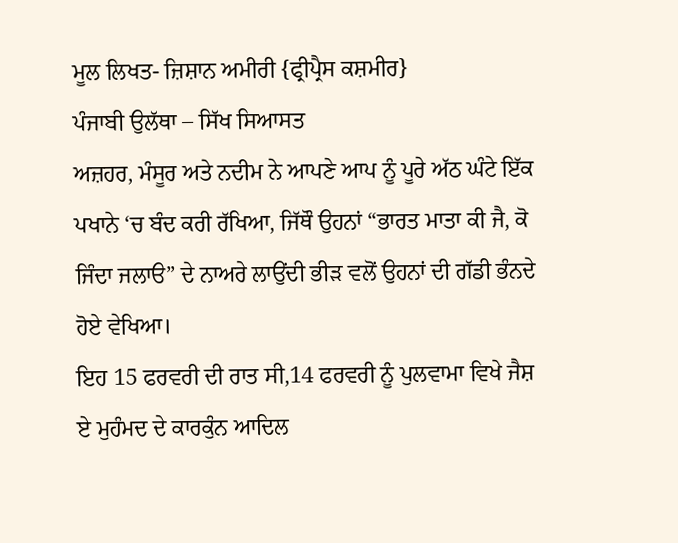ਮੂਲ ਲਿਖਤ- ਜ਼ਿਸ਼ਾਨ ਅਮੀਰੀ {ਫ੍ਰੀਪ੍ਰੈਸ ਕਸ਼ਮੀਰ}
ਪੰਜਾਬੀ ਉਲੱਥਾ – ਸਿੱਖ ਸਿਆਸਤ
ਅਜ਼ਹਰ, ਮੰਸੂਰ ਅਤੇ ਨਦੀਮ ਨੇ ਆਪਣੇ ਆਪ ਨੂੰ ਪੂਰੇ ਅੱਠ ਘੰਟੇ ਇੱਕ ਪਖਾਨੇ ‘ਚ ਬੰਦ ਕਰੀ ਰੱਖਿਆ, ਜਿੱਥੌ ਉਹਨਾਂ “ਭਾਰਤ ਮਾਤਾ ਕੀ ਜੈ, ਕੋ ਜਿੰਦਾ ਜਲਾੳ” ਦੇ ਨਾਅਰੇ ਲਾਉਂਦੀ ਭੀੜ ਵਲੋਂ ਉਹਨਾਂ ਦੀ ਗੱਡੀ ਭੰਨਦੇ ਹੋਏ ਵੇਖਿਆ।
ਇਹ 15 ਫਰਵਰੀ ਦੀ ਰਾਤ ਸੀ,14 ਫਰਵਰੀ ਨੂੰ ਪੁਲਵਾਮਾ ਵਿਖੇ ਜੈਸ਼ ਏ ਮੁਹੰਮਦ ਦੇ ਕਾਰਕੁੰਨ ਆਦਿਲ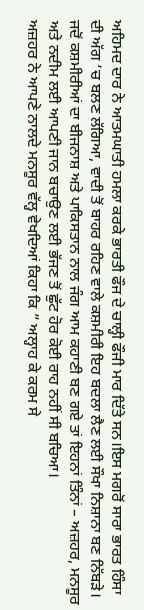ਅਹਿਮਦ ਦਾਰ ਨੇ ਆਤਮਘਾਤੀ ਹਮਲਾ ਕਰਕੇ ਭਾਰਤੀ ਫੌਜ ਦੇ ਚਾਲ੍ਹੀ ਫੌਜੀ ਮਾਰ ਦਿੱਤੇ ਸਨ।ਇਸ ਮਗਰੋਂ ਸਾਰਾ ਭਾਰਤ ਹਿੰਸਾ ਦੀ ਅੱਗ ‘ਚ ਬਲਣ ਲੱਗਿਆ, ਵਾਦੀ ਤੋਂ ਬਾਹਰ ਰਹਿਣ ਵਾਲੇ ਕਸ਼ਮੀਰੀ ਇਹ ਬਦਲਾ ਲੈਣ ਲਈ ਸੌਖਾ ਨਿਸ਼ਾਨਾ ਬਣ ਨਿੱਬੜੇ।
ਜਦੋਂ ਕਸ਼ਮੀਰੀਆਂ ਦਾ ਬੀਜਨਾਸ਼ ਅਤੇ ਪਾਕਿਸਤਾਨ ਨਾਲ ਜੰਗ ਆਮ ਕਹਾਣੀ ਬਣ ਗਏ ਤਾਂ ਇਹਨਾਂ ਤਿੰਨਾਂ – ਅਜ਼ਹਰ, ਮਨਸੂਰ ਅਤੇ ਨਦੀਮ ਲਈ ਆਪਣੀ ਜਾਨ ਬਚਾਉਣ ਲਈ ਭੱਜਣ ਤੋਂ ਛੁੱਟ ਹੋਰ ਕੋਈ ਰਾਹ ਨਹੀਂ ਸੀ ਬਚਿਆ।
ਅਜ਼ਹਰ ਨੇ ਆਪਣੇ ਨਾਲਦੇ ਮਨਸੂਰ ਵੱਲ੍ਹ ਵੇਖਦਿਆਂ ਕਿਹਾ ਕਿ ” ਅਲ੍ਹਾਹ ਕੇ ਕਰਮ ਸੇ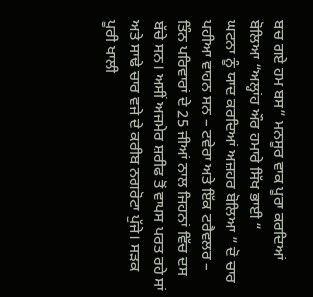ਬਚ ਗਏ ਹਮ ਬਸ” ਮਨਸੂਰ ਵਾਕ ਪੂਰਾ ਕਰਦਿਆਂ ਬੋਲਿਆ “ਅਲ੍ਹਾਂਹ ਔਰ ਹਮਾਰੇ ਸਿੱਖ ਭਾਈ “
ਘਟਨਾ ਨੂੰ ਯਾਦ ਕਰਦਿਆਂ ਅਜ਼ਹਰ ਬੋਲਿਆ ” ਦੋ ਚਾਰ ਪਹੀਆ ਵਾਹਨ ਸਨ – ਟਵੇਰਾ ਅਤੇ ਇੱਕ ਟਰੈਵਲਰ – ਤਿੰਨ ਪਰਿਵਾਰਾਂ ਦੇ 25 ਜੀਆਂ ਨਾਲ ਜਿਹਨਾਂ ਵਿੱਚ ਦਸ ਬੱਚੇ ਸਨ। ਅਸੀਂ ਅਜਮੇਰ ਸ਼ਰੀਫ ਤੋਂ ਵਾਪਸ ਪਰਤ ਰਹੇ ਸਾਂ ਅਤੇ ਸਾਢੇ ਚਾਰ ਵਜੇ ਦੇ ਕਰੀਬ ਨਗਰੋਟਾ ਪੁੱਜੇ। ਸੜਕ ਪੂਰੀ ਖਾਲੀ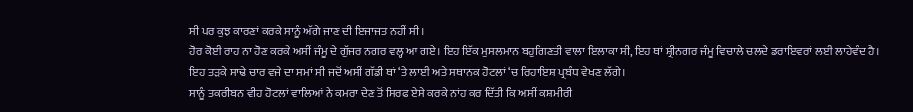ਸੀ ਪਰ ਕੁਝ ਕਾਰਣਾਂ ਕਰਕੇ ਸਾਨੂੰ ਅੱਗੇ ਜਾਣ ਦੀ ਇਜਾਜਤ ਨਹੀਂ ਸੀ।
ਹੋਰ ਕੋਈ ਰਾਹ ਨਾ ਹੋਣ ਕਰਕੇ ਅਸੀਂ ਜੰਮੂ ਦੇ ਗੁੱਜਰ ਨਗਰ ਵਲ੍ਹ ਆ ਗਏ। ਇਹ ਇੱਕ ਮੁਸਲਮਾਨ ਬਹੁਗਿਣਤੀ ਵਾਲਾ ਇਲਾਕਾ ਸੀ, ਇਹ ਥਾਂ ਸ਼੍ਰੀਨਗਰ ਜੰਮੂ ਵਿਚਾਲੇ ਚਲਦੇ ਡਰਾਇਵਰਾਂ ਲਈ ਲਾਹੇਵੰਦ ਹੈ।
ਇਹ ਤੜਕੇ ਸਾਢੇ ਚਾਰ ਵਜੇ ਦਾ ਸਮਾਂ ਸੀ ਜਦੋਂ ਅਸੀਂ ਗੱਡੀ ਥਾਂ ‘ਤੇ ਲਾਈ ਅਤੇ ਸਥਾਨਕ ਹੋਟਲਾਂ ‘ਚ ਰਿਹਾਇਸ਼ ਪ੍ਰਬੰਧ ਵੇਖਣ ਲੱਗੇ।
ਸਾਨੂੰ ਤਕਰੀਬਨ ਵੀਹ ਹੋਟਲਾਂ ਵਾਲਿਆਂ ਨੇ ਕਮਰਾ ਦੇਣ ਤੋਂ ਸਿਰਫ ਏਸੇ ਕਰਕੇ ਨਾਂਹ ਕਰ ਦਿੱਤੀ ਕਿ ਅਸੀਂ ਕਸ਼ਮੀਰੀ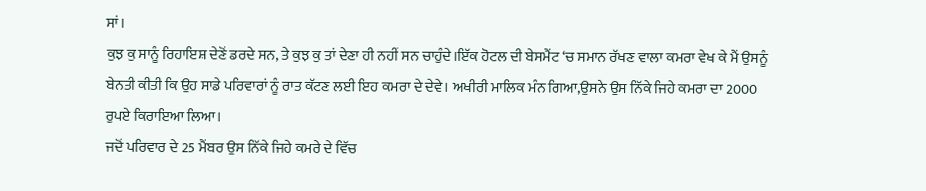ਸਾਂ।
ਕੁਝ ਕੁ ਸਾਨੂੰ ਰਿਹਾਇਸ਼ ਦੇਣੋਂ ਡਰਦੇ ਸਨ, ਤੇ ਕੁਝ ਕੁ ਤਾਂ ਦੇਣਾ ਹੀ ਨਹੀਂ ਸਨ ਚਾਹੁੰਦੇ।ਇੱਕ ਹੋਟਲ ਦੀ ਬੇਸਮੈਂਟ ‘ਚ ਸਮਾਨ ਰੱਖਣ ਵਾਲਾ ਕਮਰਾ ਵੇਖ ਕੇ ਮੈਂ ਉਸਨੂੰ ਬੇਨਤੀ ਕੀਤੀ ਕਿ ਉਹ ਸਾਡੇ ਪਰਿਵਾਰਾਂ ਨੂੰ ਰਾਤ ਕੱਟਣ ਲਈ ਇਹ ਕਮਰਾ ਦੇ ਦੇਵੇ। ਅਖੀਰੀ ਮਾਲਿਕ ਮੰਨ ਗਿਆ,ਉਸਨੇ ਉਸ ਨਿੱਕੇ ਜਿਹੇ ਕਮਰਾ ਦਾ 2000 ਰੁਪਏ ਕਿਰਾਇਆ ਲਿਆ।
ਜਦੋਂ ਪਰਿਵਾਰ ਦੇ 25 ਮੈਂਬਰ ਉਸ ਨਿੱਕੇ ਜਿਹੇ ਕਮਰੇ ਦੇ ਵਿੱਚ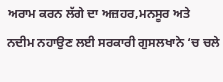ਅਰਾਮ ਕਰਨ ਲੱਗੇ ਦਾ ਅਜ਼ਹਰ,ਮਨਸੂਰ ਅਤੇ ਨਦੀਮ ਨਹਾਉਣ ਲਈ ਸਰਕਾਰੀ ਗੁਸਲਖਾਨੇ ‘ਚ ਚਲੇ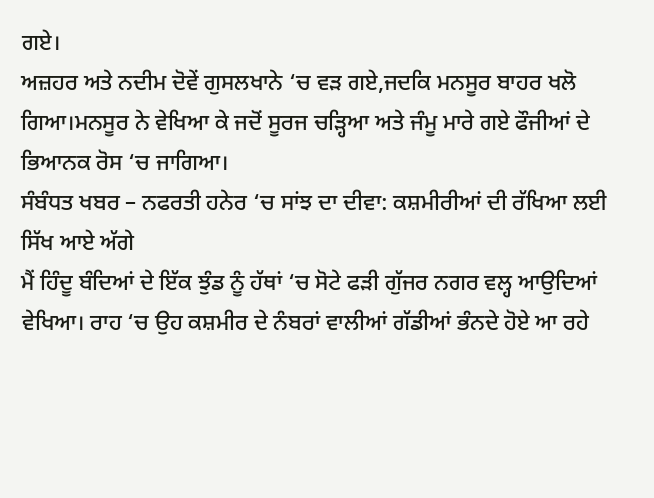ਗਏ।
ਅਜ਼ਹਰ ਅਤੇ ਨਦੀਮ ਦੋਵੇਂ ਗੁਸਲਖਾਨੇ ‘ਚ ਵੜ ਗਏ,ਜਦਕਿ ਮਨਸੂਰ ਬਾਹਰ ਖਲੋ ਗਿਆ।ਮਨਸੂਰ ਨੇ ਵੇਖਿਆ ਕੇ ਜਦੋਂ ਸੂਰਜ ਚੜ੍ਹਿਆ ਅਤੇ ਜੰਮੂ ਮਾਰੇ ਗਏ ਫੌਜੀਆਂ ਦੇ ਭਿਆਨਕ ਰੋਸ ‘ਚ ਜਾਗਿਆ।
ਸੰਬੰਧਤ ਖਬਰ – ਨਫਰਤੀ ਹਨੇਰ ‘ਚ ਸਾਂਝ ਦਾ ਦੀਵਾ: ਕਸ਼ਮੀਰੀਆਂ ਦੀ ਰੱਖਿਆ ਲਈ ਸਿੱਖ ਆਏ ਅੱਗੇ
ਮੈਂ ਹਿੰਦੂ ਬੰਦਿਆਂ ਦੇ ਇੱਕ ਝੁੰਡ ਨੂੰ ਹੱਥਾਂ ‘ਚ ਸੋਟੇ ਫੜੀ ਗੁੱਜਰ ਨਗਰ ਵਲ੍ਹ ਆਉਦਿਆਂ ਵੇਖਿਆ। ਰਾਹ ‘ਚ ਉਹ ਕਸ਼ਮੀਰ ਦੇ ਨੰਬਰਾਂ ਵਾਲੀਆਂ ਗੱਡੀਆਂ ਭੰਨਦੇ ਹੋਏ ਆ ਰਹੇ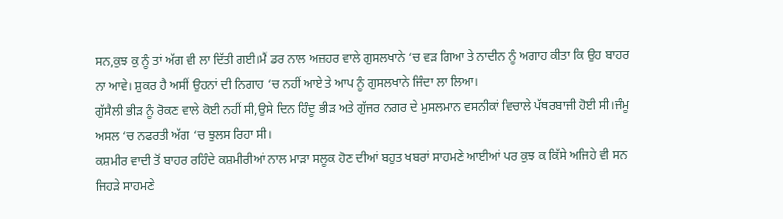ਸਨ,ਕੁਝ ਕੁ ਨੂੰ ਤਾਂ ਅੱਗ ਵੀ ਲਾ ਦਿੱਤੀ ਗਈ।ਮੈਂ ਡਰ ਨਾਲ ਅਜ਼ਹਰ ਵਾਲੇ ਗੁਸਲਖਾਨੇ ‘ਚ ਵੜ ਗਿਆ ਤੇ ਨਾਦੀਨ ਨੂੰ ਅਗਾਹ ਕੀਤਾ ਕਿ ਉਹ ਬਾਹਰ ਨਾ ਆਵੇ। ਸ਼ੁਕਰ ਹੈ ਅਸੀਂ ਉਹਨਾਂ ਦੀ ਨਿਗਾਹ ‘ਚ ਨਹੀਂ ਆਏ ਤੇ ਆਪ ਨੂੰ ਗੁਸਲਖਾਨੇ ਜਿੰਦਾ ਲਾ ਲਿਆ।
ਗੁੱਸੈਲੀ ਭੀੜ ਨੂੰ ਰੋਕਣ ਵਾਲੇ ਕੋਈ ਨਹੀਂ ਸੀ,ਉਸੇ ਦਿਨ ਹਿੰਦੂ ਭੀੜ ਅਤੇ ਗੁੱਜਰ ਨਗਰ ਦੇ ਮੁਸਲਮਾਨ ਵਸਨੀਕਾਂ ਵਿਚਾਲੇ ਪੱਥਰਬਾਜੀ ਹੋਈ ਸੀ।ਜੰਮੂ ਅਸਲ ‘ਚ ਨਫਰਤੀ ਅੱਗ ‘ਚ ਝੁਲਸ ਰਿਹਾ ਸੀ।
ਕਸ਼ਮੀਰ ਵਾਦੀ ਤੋਂ ਬਾਹਰ ਰਹਿੰਦੇ ਕਸ਼ਮੀਰੀਆਂ ਨਾਲ ਮਾੜਾ ਸਲੂਕ ਹੋਣ ਦੀਆਂ ਬਹੁਤ ਖਬਰਾਂ ਸਾਹਮਣੇ ਆਈਆਂ ਪਰ ਕੁਝ ਕ ਕਿੱਸੇ ਅਜਿਹੇ ਵੀ ਸਨ ਜਿਹੜੇ ਸਾਹਮਣੇ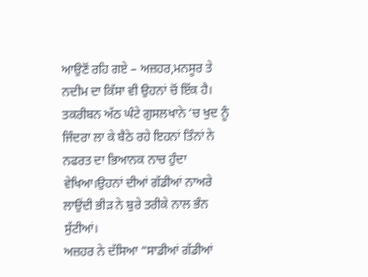ਆਉਣੋਂ ਰਹਿ ਗਏ – ਅਜ਼ਹਰ,ਮਨਸੂਰ ਤੇ ਨਦੀਮ ਦਾ ਕਿੱਸਾ ਵੀ ਉਹਨਾਂ ਚੋਂ ਇੱਕ ਹੈ।
ਤਕਰੀਬਨ ਅੱਠ ਘੰਟੇ ਗੁਸਲਖਾਨੇ ‘ਚ ਖੁਦ ਨੂੰ ਜਿੰਦਰਾ ਲਾ ਕੇ ਬੈਠੇ ਰਹੇ ਇਹਨਾਂ ਤਿੰਨਾਂ ਨੇ ਨਫਰਤ ਦਾ ਭਿਆਨਕ ਨਾਚ ਹੁੰਦਾ ਵੇਖਿਆ।ਉਹਨਾਂ ਦੀਆਂ ਗੱਡੀਆਂ ਨਾਅਰੇ ਲਾਉਂਦੀ ਭੀੜ ਨੇ ਬੁਰੇ ਤਰੀਕੇ ਨਾਲ ਭੰਨ ਸੁੱਟੀਆਂ।
ਅਜ਼ਹਰ ਨੇ ਦੱਸਿਆ “ਸਾਡੀਆਂ ਗੱਡੀਆਂ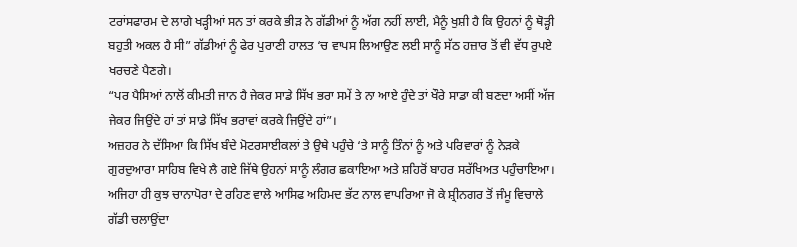ਟਰਾਂਸਫਾਰਮ ਦੇ ਲਾਗੇ ਖੜ੍ਹੀਆਂ ਸਨ ਤਾਂ ਕਰਕੇ ਭੀੜ ਨੇ ਗੱਡੀਆਂ ਨੂੰ ਅੱਗ ਨਹੀਂ ਲਾਈ, ਮੈਨੂੰ ਖੁਸ਼ੀ ਹੈ ਕਿ ਉਹਨਾਂ ਨੂੰ ਥੋੜ੍ਹੀ ਬਹੁਤੀ ਅਕਲ ਹੈ ਸੀ” ਗੱਡੀਆਂ ਨੂੰ ਫੇਰ ਪੁਰਾਣੀ ਹਾਲਤ ‘ਚ ਵਾਪਸ ਲਿਆਉਣ ਲਈ ਸਾਨੂੰ ਸੱਠ ਹਜ਼ਾਰ ਤੋਂ ਵੀ ਵੱਧ ਰੁਪਏ ਖਰਚਣੇ ਪੈਣਗੇ।
“ਪਰ ਪੈਸਿਆਂ ਨਾਲੋਂ ਕੀਮਤੀ ਜਾਨ ਹੈ ਜੇਕਰ ਸਾਡੇ ਸਿੱਖ ਭਰਾ ਸਮੇਂ ਤੇ ਨਾ ਆਏ ਹੁੰਦੇ ਤਾਂ ਖੌਰੇ ਸਾਡਾ ਕੀ ਬਣਦਾ ਅਸੀਂ ਅੱਜ ਜੇਕਰ ਜਿਉਂਦੇ ਹਾਂ ਤਾਂ ਸਾਡੇ ਸਿੱਖ ਭਰਾਵਾਂ ਕਰਕੇ ਜਿਉਂਦੇ ਹਾਂ”।
ਅਜ਼ਹਰ ਨੇ ਦੱਸਿਆ ਕਿ ਸਿੱਖ ਬੰਦੇ ਮੋਟਰਸਾਈਕਲਾਂ ਤੇ ਉਥੇ ਪਹੁੰਚੇ ‘ਤੇ ਸਾਨੂੰ ਤਿੰਨਾਂ ਨੂੰ ਅਤੇ ਪਰਿਵਾਰਾਂ ਨੂੰ ਨੇੜਕੇ ਗੁਰਦੁਆਰਾ ਸਾਹਿਬ ਵਿਖੇ ਲੈ ਗਏ ਜਿੱਥੇ ਉਹਨਾਂ ਸਾਨੂੰ ਲੰਗਰ ਛਕਾਇਆ ਅਤੇ ਸ਼ਹਿਰੋਂ ਬਾਹਰ ਸਰੱਖਿਅਤ ਪਹੁੰਚਾਇਆ।
ਅਜਿਹਾ ਹੀ ਕੁਝ ਚਾਨਾਪੋਰਾ ਦੇ ਰਹਿਣ ਵਾਲੇ ਆਸਿਫ ਅਹਿਮਦ ਭੱਟ ਨਾਲ ਵਾਪਰਿਆ ਜੋ ਕੇ ਸ਼੍ਰੀਨਗਰ ਤੋਂ ਜੰਮੂ ਵਿਚਾਲੇ ਗੱਡੀ ਚਲਾਉਂਦਾ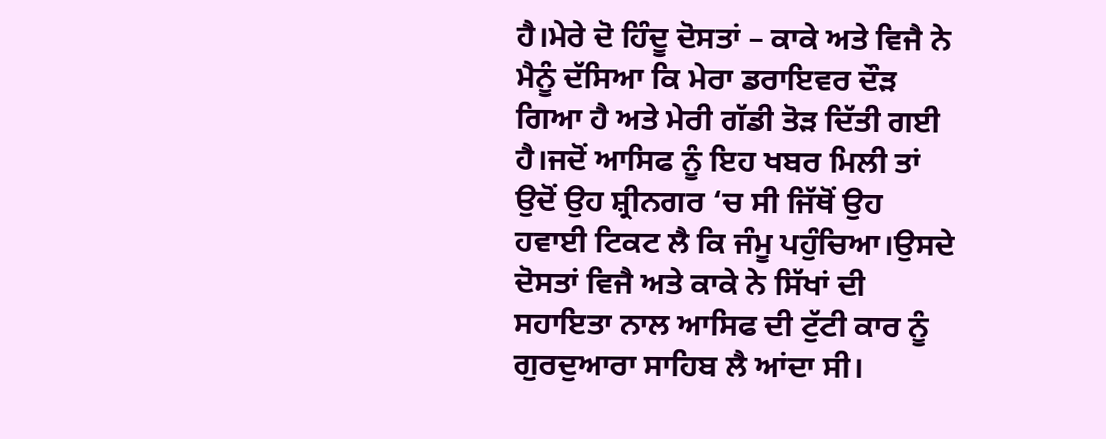ਹੈ।ਮੇਰੇ ਦੋ ਹਿੰਦੂ ਦੋਸਤਾਂ – ਕਾਕੇ ਅਤੇ ਵਿਜੈ ਨੇ ਮੈਨੂੰ ਦੱਸਿਆ ਕਿ ਮੇਰਾ ਡਰਾਇਵਰ ਦੌੜ ਗਿਆ ਹੈ ਅਤੇ ਮੇਰੀ ਗੱਡੀ ਤੋੜ ਦਿੱਤੀ ਗਈ ਹੈ।ਜਦੋਂ ਆਸਿਫ ਨੂੰ ਇਹ ਖਬਰ ਮਿਲੀ ਤਾਂ ਉਦੋਂ ਉਹ ਸ਼੍ਰੀਨਗਰ ‘ਚ ਸੀ ਜਿੱਥੋਂ ਉਹ ਹਵਾਈ ਟਿਕਟ ਲੈ ਕਿ ਜੰਮੂ ਪਹੁੰਚਿਆ।ਉਸਦੇ ਦੋਸਤਾਂ ਵਿਜੈ ਅਤੇ ਕਾਕੇ ਨੇ ਸਿੱਖਾਂ ਦੀ ਸਹਾਇਤਾ ਨਾਲ ਆਸਿਫ ਦੀ ਟੁੱਟੀ ਕਾਰ ਨੂੰ ਗੁਰਦੁਆਰਾ ਸਾਹਿਬ ਲੈ ਆਂਦਾ ਸੀ।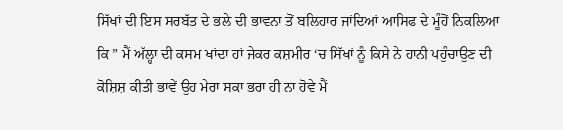ਸਿੱਖਾਂ ਦੀ ਇਸ ਸਰਬੱਤ ਦੇ ਭਲੇ ਦੀ ਭਾਵਨਾ ਤੋਂ ਬਲਿਹਾਰ ਜਾਂਦਿਆਂ ਆਸਿਫ ਦੇ ਮੂੰਹੋਂ ਨਿਕਲਿਆ ਕਿ ” ਮੈਂ ਅੱਲ੍ਹਾ ਦੀ ਕਸਮ ਖਾਂਦਾ ਹਾਂ ਜੇਕਰ ਕਸ਼ਮੀਰ ‘ਚ ਸਿੱਖਾਂ ਨੂੰ ਕਿਸੇ ਨੇ ਹਾਨੀ ਪਹੁੰਚਾਉਣ ਦੀ ਕੋਸ਼ਿਸ਼ ਕੀਤੀ ਭਾਵੇਂ ਉਹ ਮੇਰਾ ਸਕਾ ਭਰਾ ਹੀ ਨਾ ਹੋਵੇ ਮੈਂ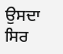ਉਸਦਾ ਸਿਰ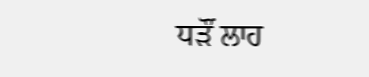ਧੜੌਂ ਲਾਹ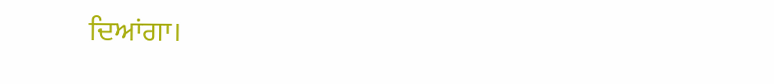ਦਿਆਂਗਾ।